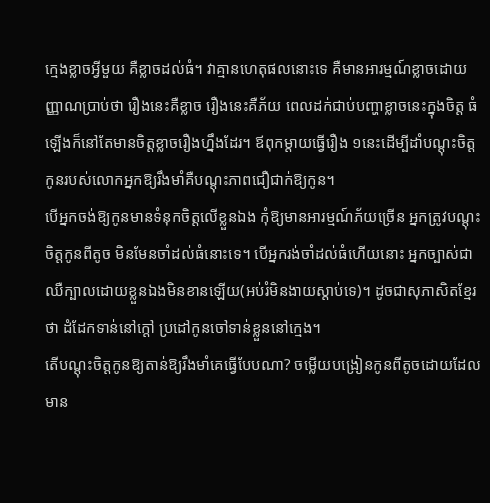ក្មេងខ្លាចអ្វីមួយ គឺខ្លាចដល់ធំ។ វាគ្មានហេតុផលនោះទេ គឺមានអារម្មណ៍ខ្លាចដោយញ្ញាណប្រាប់ថា រឿងនេះគឺខ្លាច រឿងនេះគឺភ័យ ពេលដក់ជាប់បញ្ហាខ្លាចនេះក្នុងចិត្ត ធំឡើងក៏នៅតែមានចិត្តខ្លាចរឿងហ្នឹងដែរ។ ឪពុកម្តាយធ្វើរឿង ១នេះដើម្បីដាំបណ្តុះចិត្តកូនរបស់លោកអ្នកឱ្យរឹងមាំគឺបណ្តុះភាពជឿជាក់ឱ្យកូន។
បើអ្នកចង់ឱ្យកូនមានទំនុកចិត្តលើខ្លួនឯង កុំឱ្យមានអារម្មណ៍ភ័យច្រើន អ្នកត្រូវបណ្តុះចិត្តកូនពីតូច មិនមែនចាំដល់ធំនោះទេ។ បើអ្នករង់ចាំដល់ធំហើយនោះ អ្នកច្បាស់ជាឈឺក្បាលដោយខ្លួនឯងមិនខានឡើយ(អប់រំមិនងាយស្តាប់ទេ)។ ដូចជាសុភាសិតខ្មែរថា ដំដែកទាន់នៅក្តៅ ប្រដៅកូនចៅទាន់ខ្លួននៅក្មេង។
តើបណ្តុះចិត្តកូនឱ្យតាន់ឱ្យរឹងមាំគេធ្វើបែបណា? ចម្លើយបង្រៀនកូនពីតូចដោយដែលមាន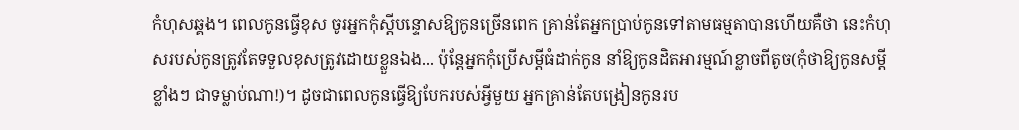កំហុសឆ្គង។ ពេលកូនធ្វើខុស ចូរអ្នកកុំស្តីបន្ទោសឱ្យកូនច្រើនពេក គ្រាន់តែអ្នកប្រាប់កូនទៅតាមធម្មតាបានហើយគឺថា នេះកំហុសរបស់កូនត្រូវតែទទួលខុសត្រូវដោយខ្លួនឯង... ប៉ុន្តែអ្នកកុំប្រើសម្តីធំដាក់កូន នាំឱ្យកូនដិតអារម្មណ៍ខ្លាចពីតូច(កុំថាឱ្យកូនសម្តីខ្លាំងៗ ជាទម្លាប់ណា!)។ ដូចជាពេលកូនធ្វើឱ្យបែករបស់អ្វីមួយ អ្នកគ្រាន់តែបង្រៀនកូនរប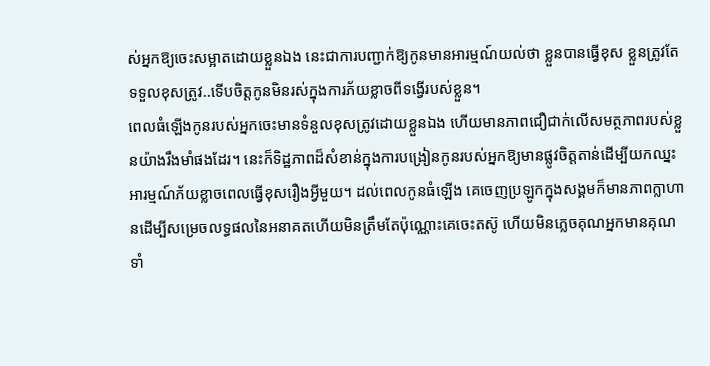ស់អ្នកឱ្យចេះសម្អាតដោយខ្លួនឯង នេះជាការបញ្ជាក់ឱ្យកូនមានអារម្មណ៍យល់ថា ខ្លួនបានធ្វើខុស ខ្លួនត្រូវតែទទួលខុសត្រូវ..ទើបចិត្តកូនមិនរស់ក្នុងការភ័យខ្លាចពីទង្វើរបស់ខ្លួន។
ពេលធំឡើងកូនរបស់អ្នកចេះមានទំនួលខុសត្រូវដោយខ្លួនឯង ហើយមានភាពជឿជាក់លើសមត្ថភាពរបស់ខ្លួនយ៉ាងរឹងមាំផងដែរ។ នេះក៏ទិដ្ឋភាពដ៏សំខាន់ក្នុងការបង្រៀនកូនរបស់អ្នកឱ្យមានផ្លូវចិត្តតាន់ដើម្បីយកឈ្នះអារម្មណ៍ភ័យខ្លាចពេលធ្វើខុសរឿងអ្វីមួយ។ ដល់ពេលកូនធំឡើង គេចេញប្រឡូកក្នុងសង្គមក៏មានភាពក្លាហានដើម្បីសម្រេចលទ្ធផលនៃអនាគតហើយមិនត្រឹមតែប៉ុណ្ណោះគេចេះតស៊ូ ហើយមិនភ្លេចគុណអ្នកមានគុណទាំ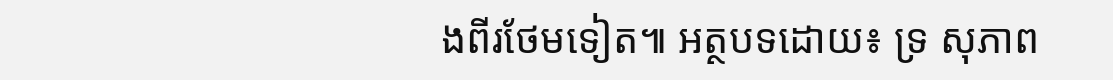ងពីរថែមទៀត៕ អត្ថបទដោយ៖ ទ្រ សុភាព